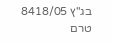בג"ץ 8418/05
טרם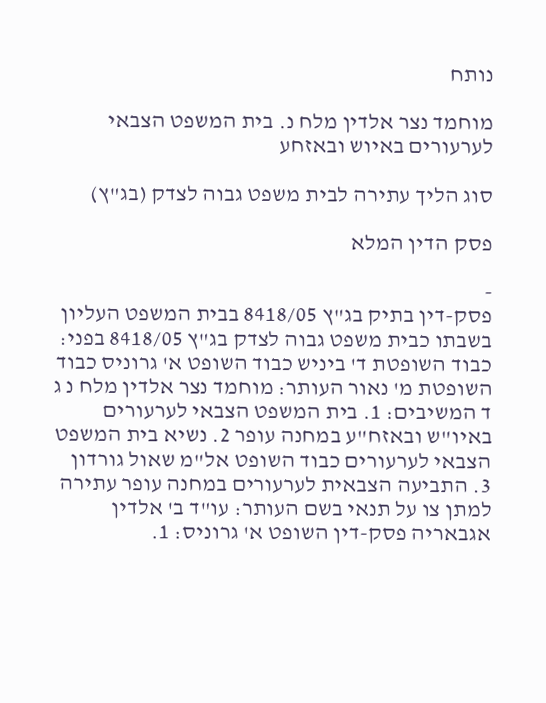נותח

מוחמד נצר אלדין מלח נ. בית המשפט הצבאי לערעורים באיוש ובאזחע

סוג הליך עתירה לבית משפט גבוה לצדק (בג"ץ)

פסק הדין המלא

-
פסק-דין בתיק בג"ץ 8418/05 בבית המשפט העליון בשבתו כבית משפט גבוה לצדק בג"ץ 8418/05 בפני: כבוד השופטת ד' ביניש כבוד השופט א' גרוניס כבוד השופטת מ' נאור העותר: מוחמד נצר אלדין מלח נ ג ד המשיבים: 1. בית המשפט הצבאי לערעורים באיו"ש ובאזח"ע במחנה עופר 2. נשיא בית המשפט הצבאי לערעורים כבוד השופט אל"מ שאול גורדון 3. התביעה הצבאית לערעורים במחנה עופר עתירה למתן צו על תנאי בשם העותר: עו"ד ב' אלדין אגבאריה פסק-דין השופט א' גרוניס: 1.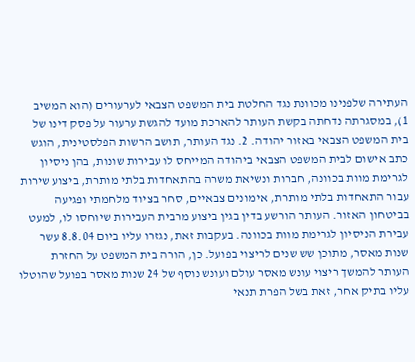העתירה שלפנינו מכוונת נגד החלטת בית המשפט הצבאי לערעורים (הוא המשיב 1), במסגרתה נדחתה בקשת העותר להארכת מועד להגשת ערעור על פסק דינו של בית המשפט הצבאי באזור יהודה. 2. נגד העותר, תושב הרשות הפלסטינית, הוגש כתב אישום לבית המשפט הצבאי ביהודה המייחס לו עבירות שונות, בהן ניסיון לגרימת מוות בכוונה, חברות ונשיאת משרה בהתאחדות בלתי מותרת, ביצוע שירות עבור התאחדות בלתי מותרת, אימונים צבאיים, סחר בציוד מלחמתי ופגיעה בביטחון האזור. העותר הורשע בדין בגין ביצוע מרבית העבירות שיוחסו לו, למעט עבירת הניסיון לגרימת מוות בכוונה. בעקבות זאת, נגזרו עליו ביום 8.8.04 עשר שנות מאסר, מתוכן שש שנים לריצוי בפועל. כן, הורה בית המשפט על החזרת העותר להמשך ריצוי עונש מאסר עולם ועונש נוסף של 24 שנות מאסר בפועל שהוטלו עליו בתיק אחר, זאת בשל הפרת תנאי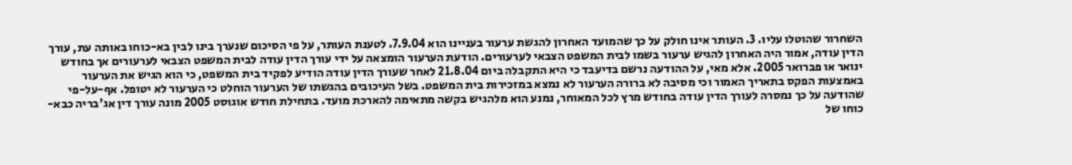השחרור שהוטלו עליו. 3. העותר אינו חולק על כך שהמועד האחרון להגשת ערעור בעניינו הוא 7.9.04. לטענת העותר, על פי הסיכום שנערך בינו לבין בא-כוחו באותה עת, עורך הדין עודה, אמור היה האחרון להגיש ערעור בשמו לבית המשפט הצבאי לערעורים. הודעת הערעור הומצאה על ידי עורך הדין עודה לבית המשפט הצבאי לערעורים אך בחודש ינואר או פברואר 2005. אלא מאי, על ההודעה נרשם בדיעבד כי היא התקבלה ביום 21.8.04 לאחר שעורך הדין עודה הודיע לפקיד בית המשפט, כי הוא הגיש את הערעור באמצעות הפקס בתאריך האמור וכי מסיבה לא ברורה הערעור לא נמצא במזכירות בית המשפט. בשל העיכובים בהגשתו של הערעור הוחלט כי הערעור לא יטופל. אף-על-פי שהודעה על כך נמסרה לעורך הדין עודה בחודש מרץ לכל המאוחר, נמנע הוא מלהגיש בקשה מתאימה להארכת מועד. בתחילת חודש אוגוסט 2005 מונה עורך דין אג'בריה כבא-כוחו של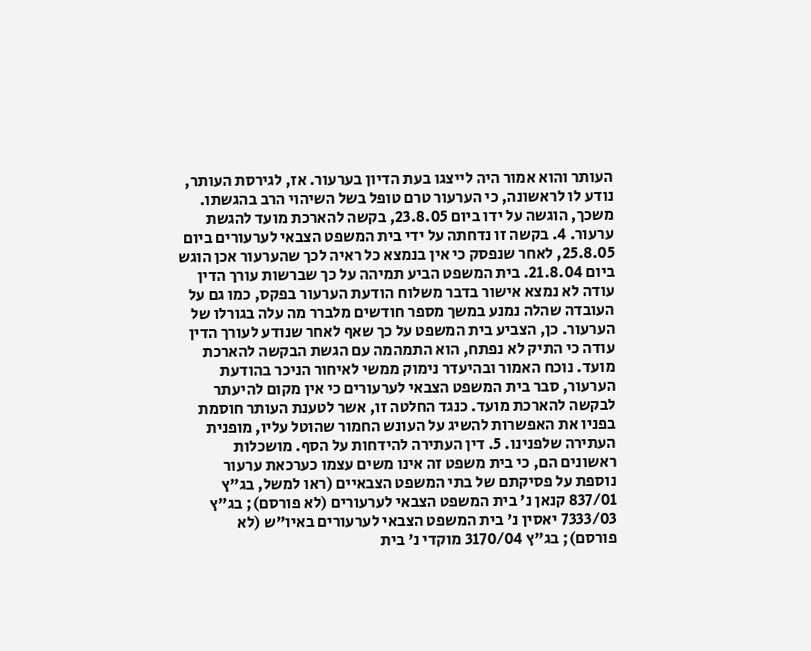העותר והוא אמור היה לייצגו בעת הדיון בערעור. אז, לגירסת העותר, נודע לו לראשונה, כי הערעור טרם טופל בשל השיהוי הרב בהגשתו. משכך, הוגשה על ידו ביום 23.8.05, בקשה להארכת מועד להגשת ערעור. 4. בקשה זו נדחתה על ידי בית המשפט הצבאי לערעורים ביום 25.8.05, לאחר שנפסק כי אין בנמצא כל ראיה לכך שהערעור אכן הוגש ביום 21.8.04. בית המשפט הביע תמיהה על כך שברשות עורך הדין עודה לא נמצא אישור בדבר משלוח הודעת הערעור בפקס, כמו גם על העובדה שהלה נמנע במשך מספר חודשים מלברר מה עלה בגורלו של הערעור. כן, הצביע בית המשפט על כך שאף לאחר שנודע לעורך הדין עודה כי התיק לא נפתח, הוא התמהמה עם הגשת הבקשה להארכת מועד. נוכח האמור ובהיעדר נימוק ממשי לאיחור הניכר בהודעת הערעור, סבר בית המשפט הצבאי לערעורים כי אין מקום להיעתר לבקשה להארכת מועד. כנגד החלטה זו, אשר לטענת העותר חוסמת בפניו את האפשרות להשיג על העונש החמור שהוטל עליו, מופנית העתירה שלפנינו. 5. דין העתירה להידחות על הסף. מושכלות ראשונים הם, כי בית משפט זה אינו משים עצמו כערכאת ערעור נוספת על פסיקתם של בתי המשפט הצבאיים (ראו למשל, בג"ץ 837/01 קנאן נ' בית המשפט הצבאי לערעורים (לא פורסם); בג"ץ 7333/03 יאסין נ' בית המשפט הצבאי לערעורים באיו"ש (לא פורסם); בג"ץ 3170/04 מוקדי נ' בית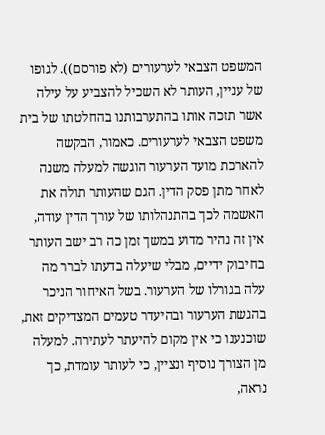המשפט הצבאי לערעורים (לא פורסם)). לגופו של עניין, העותר לא השכיל להצביע על עילה אשר תזכה אותו בהתערבותנו בהחלטתו של בית משפט הצבאי לערעורים. כאמור, הבקשה להארכת מועד הערעור הוגשה למעלה משנה לאחר מתן פסק הדין. הגם שהעותר תולה את האשמה לכך בהתנהלותו של עורך הדין עודה, אין זה נהיר מדוע במשך זמן כה רב ישב העותר בחיבוק ידיים, מבלי שיעלה בדעתו לברר מה עלה בגורלו של הערעור. בשל האיחור הניכר בהגשת הערעור ובהיעדר טעמים המצדיקים זאת, שוכנענו כי אין מקום להיעתר לעתירה. למעלה מן הצורך נוסיף ונציין, כי לעותר עומדת, כך נראה,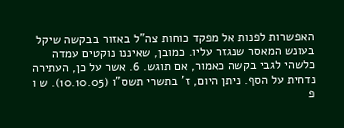האפשרות לפנות אל מפקד כוחות צה"ל באזור בבקשה שיקל בעונש המאסר שנגזר עליו. כמובן, שאיננו נוקטים עמדה כלשהי לגבי בקשה כאמור, אם תוגש. 6. אשר על כן, העתירה נדחית על הסף. ניתן היום, ז' בתשרי תשס"ו (10.10.05). ש ו פ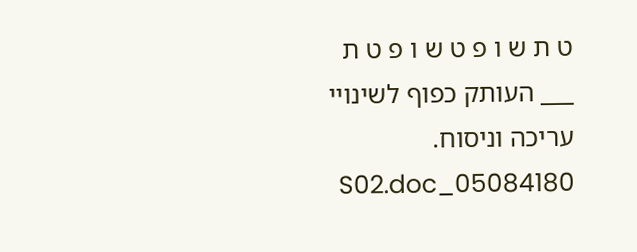ט ת ש ו פ ט ש ו פ ט ת ___ העותק כפוף לשינויי עריכה וניסוח. 05084180_S02.doc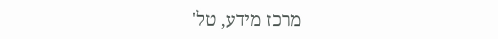מרכז מידע, טל'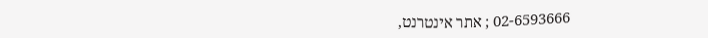02-6593666 ; אתר אינטרנט,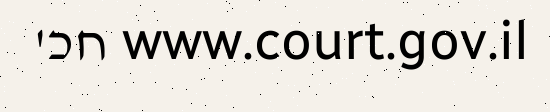www.court.gov.il חכ'